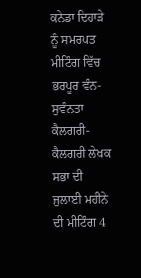ਕਨੇਡਾ ਦਿਹਾੜੇ ਨੂੰ ਸਮਰਪਤ ਮੀਟਿੰਗ ਵਿੱਚ ਭਰਪੂਰ ਵੰਨ-ਸੁਵੰਨਤਾ
ਕੈਲਗਰੀ-ਕੈਲਗਰੀ ਲੇਖਕ ਸਭਾ ਦੀ ਜੁਲਾਈ ਮਹੀਨੇ ਦੀ ਮੀਟਿੰਗ 4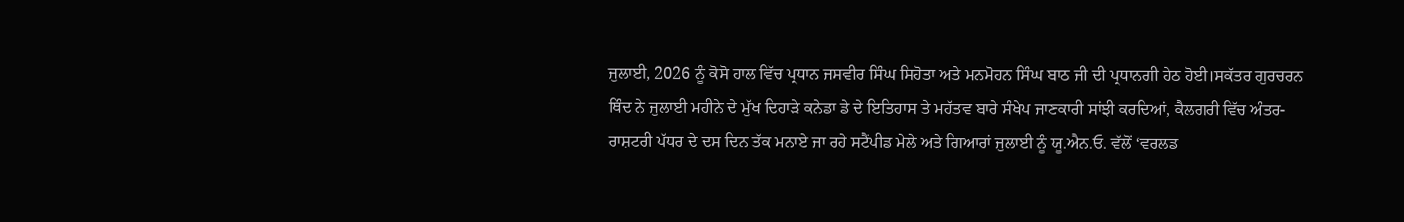ਜੁਲਾਈ, 2026 ਨੂੰ ਕੋਸੋ ਹਾਲ ਵਿੱਚ ਪ੍ਰਧਾਨ ਜਸਵੀਰ ਸਿੰਘ ਸਿਹੋਤਾ ਅਤੇ ਮਨਮੋਹਨ ਸਿੰਘ ਬਾਠ ਜੀ ਦੀ ਪ੍ਰਧਾਨਗੀ ਹੇਠ ਹੋਈ।ਸਕੱਤਰ ਗੁਰਚਰਨ ਥਿੰਦ ਨੇ ਜੁਲਾਈ ਮਹੀਨੇ ਦੇ ਮੁੱਖ ਦਿਹਾੜੇ ਕਨੇਡਾ ਡੇ ਦੇ ਇਤਿਹਾਸ ਤੇ ਮਹੱਤਵ ਬਾਰੇ ਸੰਖੇਪ ਜਾਣਕਾਰੀ ਸਾਂਝੀ ਕਰਦਿਆਂ, ਕੈਲਗਰੀ ਵਿੱਚ ਅੰਤਰ-ਰਾਸ਼ਟਰੀ ਪੱਧਰ ਦੇ ਦਸ ਦਿਨ ਤੱਕ ਮਨਾਏ ਜਾ ਰਹੇ ਸਟੈਂਪੀਡ ਮੇਲੇ ਅਤੇ ਗਿਆਰਾਂ ਜੁਲਾਈ ਨੂੰ ਯੂ.ਐਨ.ਓ. ਵੱਲੋਂ ‘ਵਰਲਡ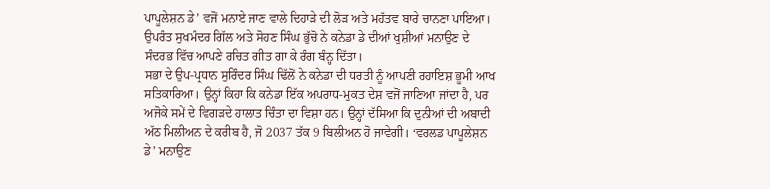ਪਾਪੂਲੇਸ਼ਨ ਡੇ’ ਵਜੋਂ ਮਨਾਏ ਜਾਣ ਵਾਲੇ ਦਿਹਾੜੇ ਦੀ ਲੋੜ ਅਤੇ ਮਹੱਤਵ ਬਾਰੇ ਚਾਨਣਾ ਪਾਇਆ। ਉਪਰੰਤ ਸੁਖਮੰਦਰ ਗਿੱਲ ਅਤੇ ਸੋਹਣ ਸਿੰਘ ਭੁੱਚੋ ਨੇ ਕਨੇਡਾ ਡੇ ਦੀਆਂ ਖੁਸ਼ੀਆਂ ਮਨਾਉਣ ਦੇ ਸੰਦਰਭ ਵਿੱਚ ਆਪਣੇ ਰਚਿਤ ਗੀਤ ਗਾ ਕੇ ਰੰਗ ਬੰਨ੍ਹ ਦਿੱਤਾ।
ਸਭਾ ਦੇ ਉਪ-ਪ੍ਰਧਾਨ ਸੁਰਿੰਦਰ ਸਿੰਘ ਢਿੱਲੋਂ ਨੇ ਕਨੇਡਾ ਦੀ ਧਰਤੀ ਨੂੰ ਆਪਣੀ ਰਹਾਇਸ਼ ਭੂਮੀ ਆਖ ਸਤਿਕਾਰਿਆ। ਉਨ੍ਹਾਂ ਕਿਹਾ ਕਿ ਕਨੇਡਾ ਇੱਕ ਅਪਰਾਧ-ਮੁਕਤ ਦੇਸ਼ ਵਜੋਂ ਜਾਣਿਆ ਜਾਂਦਾ ਹੈ, ਪਰ ਅਜੋਕੇ ਸਮੇਂ ਦੇ ਵਿਗੜਦੇ ਹਾਲਾਤ ਚਿੰਤਾ ਦਾ ਵਿਸ਼ਾ ਹਨ। ਉਨ੍ਹਾਂ ਦੱਸਿਆ ਕਿ ਦੁਨੀਆਂ ਦੀ ਅਬਾਦੀ ਅੱਠ ਮਿਲੀਅਨ ਦੇ ਕਰੀਬ ਹੈ, ਜੋ 2037 ਤੱਕ 9 ਬਿਲੀਅਨ ਹੋ ਜਾਵੇਗੀ। ‘ਵਰਲਡ ਪਾਪੂਲੇਸ਼ਨ ਡੇ’ ਮਨਾਉਣ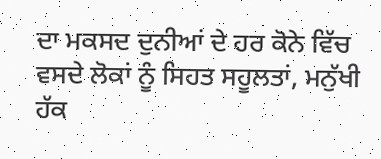ਦਾ ਮਕਸਦ ਦੁਨੀਆਂ ਦੇ ਹਰ ਕੋਨੇ ਵਿੱਚ ਵਸਦੇ ਲੋਕਾਂ ਨੂੰ ਸਿਹਤ ਸਹੂਲਤਾਂ, ਮਨੁੱਖੀ ਹੱਕ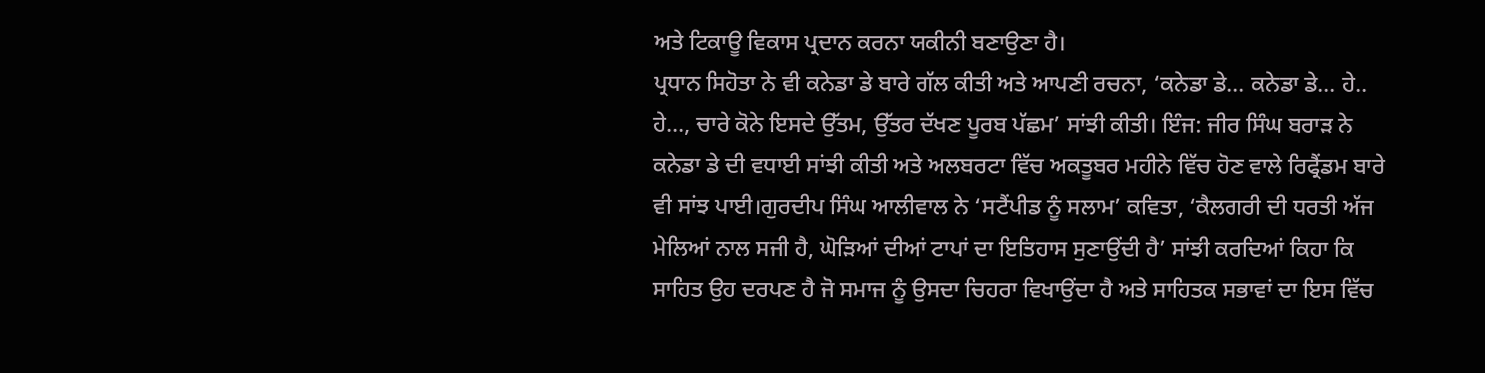ਅਤੇ ਟਿਕਾਊ ਵਿਕਾਸ ਪ੍ਰਦਾਨ ਕਰਨਾ ਯਕੀਨੀ ਬਣਾਉਣਾ ਹੈ।
ਪ੍ਰਧਾਨ ਸਿਹੋਤਾ ਨੇ ਵੀ ਕਨੇਡਾ ਡੇ ਬਾਰੇ ਗੱਲ ਕੀਤੀ ਅਤੇ ਆਪਣੀ ਰਚਨਾ, ‘ਕਨੇਡਾ ਡੇ… ਕਨੇਡਾ ਡੇ… ਹੇ.. ਹੇ…, ਚਾਰੇ ਕੋਨੇ ਇਸਦੇ ਉੱਤਮ, ਉੱਤਰ ਦੱਖਣ ਪੂਰਬ ਪੱਛਮ’ ਸਾਂਝੀ ਕੀਤੀ। ਇੰਜ: ਜੀਰ ਸਿੰਘ ਬਰਾੜ ਨੇ ਕਨੇਡਾ ਡੇ ਦੀ ਵਧਾਈ ਸਾਂਝੀ ਕੀਤੀ ਅਤੇ ਅਲਬਰਟਾ ਵਿੱਚ ਅਕਤੂਬਰ ਮਹੀਨੇ ਵਿੱਚ ਹੋਣ ਵਾਲੇ ਰਿਫ੍ਰੈਂਡਮ ਬਾਰੇ ਵੀ ਸਾਂਝ ਪਾਈ।ਗੁਰਦੀਪ ਸਿੰਘ ਆਲੀਵਾਲ ਨੇ ‘ਸਟੈਂਪੀਡ ਨੂੰ ਸਲਾਮ’ ਕਵਿਤਾ, ‘ਕੈਲਗਰੀ ਦੀ ਧਰਤੀ ਅੱਜ ਮੇਲਿਆਂ ਨਾਲ ਸਜੀ ਹੈ, ਘੋੜਿਆਂ ਦੀਆਂ ਟਾਪਾਂ ਦਾ ਇਤਿਹਾਸ ਸੁਣਾਉਂਦੀ ਹੈ’ ਸਾਂਝੀ ਕਰਦਿਆਂ ਕਿਹਾ ਕਿ ਸਾਹਿਤ ਉਹ ਦਰਪਣ ਹੈ ਜੋ ਸਮਾਜ ਨੂੰ ਉਸਦਾ ਚਿਹਰਾ ਵਿਖਾਉਂਦਾ ਹੈ ਅਤੇ ਸਾਹਿਤਕ ਸਭਾਵਾਂ ਦਾ ਇਸ ਵਿੱਚ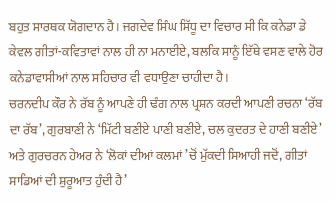ਬਹੁਤ ਸਾਰਥਕ ਯੋਗਦਾਨ ਹੈ। ਜਗਦੇਵ ਸਿੰਘ ਸਿੱਧੂ ਦਾ ਵਿਚਾਰ ਸੀ ਕਿ ਕਨੇਡਾ ਡੇ ਕੇਵਲ ਗੀਤਾਂ-ਕਵਿਤਾਵਾਂ ਨਾਲ ਹੀ ਨਾ ਮਨਾਈਏ, ਬਲਕਿ ਸਾਨੂੰ ਇੱਥੇ ਵਸਣ ਵਾਲੇ ਹੋਰ ਕਨੇਡਾਵਾਸੀਆਂ ਨਾਲ ਸਹਿਚਾਰ ਵੀ ਵਧਾਉਣਾ ਚਾਹੀਦਾ ਹੈ।
ਚਰਨਦੀਪ ਕੌਰ ਨੇ ਰੱਬ ਨੂੰ ਆਪਣੇ ਹੀ ਢੰਗ ਨਾਲ ਪ੍ਰਸ਼ਨ ਕਰਦੀ ਆਪਣੀ ਰਚਨਾ ‘ਰੱਬ ਦਾ ਰੱਬ’, ਗੁਰਬਾਣੀ ਨੇ ‘ਮਿੱਟੀ ਬਣੀਏ ਪਾਣੀ ਬਣੀਏ, ਚਲ ਕੁਦਰਤ ਦੇ ਹਾਣੀ ਬਣੀਏ’ ਅਤੇ ਗੁਰਚਰਨ ਹੇਅਰ ਨੇ ‘ਲੋਕਾਂ ਦੀਆਂ ਕਲਮਾਂ ’ਚੋਂ ਮੁੱਕਦੀ ਸਿਆਹੀ ਜਦੋਂ, ਗੀਤਾਂ ਸਾਡਿਆਂ ਦੀ ਸ਼ੁਰੂਆਤ ਹੁੰਦੀ ਹੈ’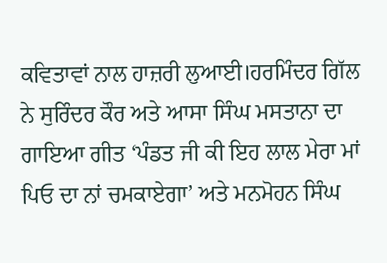ਕਵਿਤਾਵਾਂ ਨਾਲ ਹਾਜ਼ਰੀ ਲੁਆਈ।ਹਰਮਿੰਦਰ ਗਿੱਲ ਨੇ ਸੁਰਿੰਦਰ ਕੌਰ ਅਤੇ ਆਸਾ ਸਿੰਘ ਮਸਤਾਨਾ ਦਾ ਗਾਇਆ ਗੀਤ ‘ਪੰਡਤ ਜੀ ਕੀ ਇਹ ਲਾਲ ਮੇਰਾ ਮਾਂ ਪਿਓ ਦਾ ਨਾਂ ਚਮਕਾਏਗਾ’ ਅਤੇ ਮਨਮੋਹਨ ਸਿੰਘ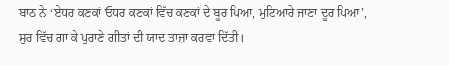ਬਾਠ ਨੇ ‘ਏਧਰ ਕਣਕਾਂ ਓਧਰ ਕਣਕਾਂ ਵਿੱਚ ਕਣਕਾਂ ਦੇ ਬੂਰ ਪਿਆ, ਮੁਟਿਆਰੇ ਜਾਣਾ ਦੂਰ ਪਿਆ’, ਸੁਰ ਵਿੱਚ ਗਾ ਕੇ ਪੁਰਾਣੇ ਗੀਤਾਂ ਦੀ ਯਾਦ ਤਾਜ਼ਾ ਕਰਵਾ ਦਿੱਤੀ।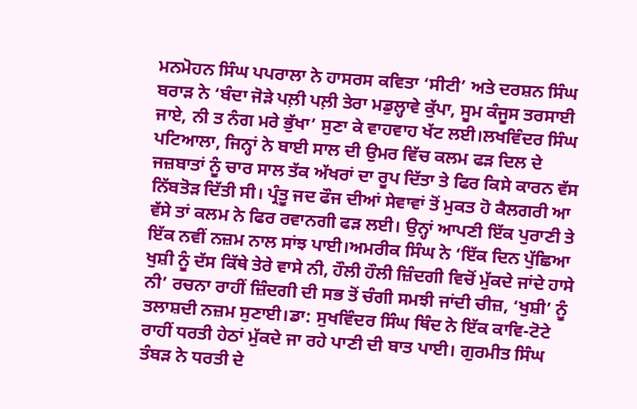ਮਨਮੋਹਨ ਸਿੰਘ ਪਪਰਾਲਾ ਨੇ ਹਾਸਰਸ ਕਵਿਤਾ ‘ਸੀਟੀ’ ਅਤੇ ਦਰਸ਼ਨ ਸਿੰਘ ਬਰਾੜ ਨੇ ‘ਬੰਦਾ ਜੋੜੇ ਪਲ਼ੀ ਪਲ਼ੀ ਤੇਰਾ ਮਡੁਲ੍ਹਾਵੇ ਕੁੱਪਾ, ਸੂਮ ਕੰਜੂਸ ਤਰਸਾਈ ਜਾਏ, ਨੀ ਤ ਨੰਗ ਮਰੇ ਭੁੱਖਾ’ ਸੁਣਾ ਕੇ ਵਾਹਵਾਹ ਖੱਟ ਲਈ।ਲਖਵਿੰਦਰ ਸਿੰਘ ਪਟਿਆਲਾ, ਜਿਨ੍ਹਾਂ ਨੇ ਬਾਈ ਸਾਲ ਦੀ ਉਮਰ ਵਿੱਚ ਕਲਮ ਫੜ ਦਿਲ ਦੇ ਜਜ਼ਬਾਤਾਂ ਨੂੰ ਚਾਰ ਸਾਲ ਤੱਕ ਅੱਖਰਾਂ ਦਾ ਰੂਪ ਦਿੱਤਾ ਤੇ ਫਿਰ ਕਿਸੇ ਕਾਰਨ ਵੱਸ ਨਿੱਬਤੋੜ ਦਿੱਤੀ ਸੀ। ਪ੍ਰੰਤੂ ਜਦ ਫੌਜ ਦੀਆਂ ਸੇਵਾਵਾਂ ਤੋਂ ਮੁਕਤ ਹੋ ਕੈਲਗਰੀ ਆ ਵੱਸੇ ਤਾਂ ਕਲਮ ਨੇ ਫਿਰ ਰਵਾਨਗੀ ਫੜ ਲਈ। ਉਨ੍ਹਾਂ ਆਪਣੀ ਇੱਕ ਪੁਰਾਣੀ ਤੇ ਇੱਕ ਨਵੀਂ ਨਜ਼ਮ ਨਾਲ ਸਾਂਝ ਪਾਈ।ਅਮਰੀਕ ਸਿੰਘ ਨੇ ‘ਇੱਕ ਦਿਨ ਪੁੱਛਿਆ ਖੁਸ਼ੀ ਨੂੰ ਦੱਸ ਕਿੱਥੇ ਤੇਰੇ ਵਾਸੇ ਨੀ, ਹੌਲੀ ਹੌਲੀ ਜ਼ਿੰਦਗੀ ਵਿਚੋਂ ਮੁੱਕਦੇ ਜਾਂਦੇ ਹਾਸੇ ਨੀ’ ਰਚਨਾ ਰਾਹੀਂ ਜ਼ਿੰਦਗੀ ਦੀ ਸਭ ਤੋਂ ਚੰਗੀ ਸਮਝੀ ਜਾਂਦੀ ਚੀਜ਼, ‘ਖੁਸ਼ੀ’ ਨੂੰ ਤਲਾਸ਼ਦੀ ਨਜ਼ਮ ਸੁਣਾਈ।ਡਾ: ਸੁਖਵਿੰਦਰ ਸਿੰਘ ਥਿੰਦ ਨੇ ਇੱਕ ਕਾਵਿ-ਟੋਟੇ ਰਾਹੀਂ ਧਰਤੀ ਹੇਠਾਂ ਮੁੱਕਦੇ ਜਾ ਰਹੇ ਪਾਣੀ ਦੀ ਬਾਤ ਪਾਈ। ਗੁਰਮੀਤ ਸਿੰਘ ਤੰਬੜ ਨੇ ਧਰਤੀ ਦੇ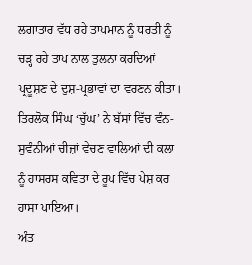ਲਗਾਤਾਰ ਵੱਧ ਰਹੇ ਤਾਪਮਾਨ ਨੂੰ ਧਰਤੀ ਨੂੰ ਚੜ੍ਹ ਰਹੇ ਤਾਪ ਨਾਲ ਤੁਲਨਾ ਕਰਦਿਆਂ ਪ੍ਰਦੂਸ਼ਣ ਦੇ ਦੁਸ਼-ਪ੍ਰਭਾਵਾਂ ਦਾ ਵਰਣਨ ਕੀਤਾ। ਤਿਰਲੋਕ ਸਿੰਘ ‘ਚੁੱਘ’ ਨੇ ਬੱਸਾਂ ਵਿੱਚ ਵੰਨ-ਸੁਵੰਨੀਆਂ ਚੀਜ਼ਾਂ ਵੇਚਣ ਵਾਲਿਆਂ ਦੀ ਕਲਾ ਨੂੰ ਹਾਸਰਸ ਕਵਿਤਾ ਦੇ ਰੂਪ ਵਿੱਚ ਪੇਸ਼ ਕਰ ਹਾਸਾ ਪਾਇਆ।
ਅੰਤ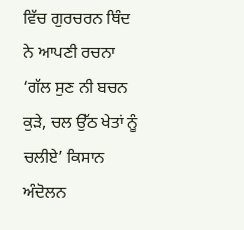ਵਿੱਚ ਗੁਰਚਰਨ ਥਿੰਦ ਨੇ ਆਪਣੀ ਰਚਨਾ ‘ਗੱਲ ਸੁਣ ਨੀ ਬਚਨ ਕੁੜੇ, ਚਲ ਉੱਠ ਖੇਤਾਂ ਨੂੰ ਚਲੀਏ’ ਕਿਸਾਨ ਅੰਦੋਲਨ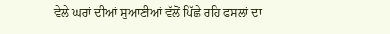ਵੇਲੇ ਘਰਾਂ ਦੀਆਂ ਸੁਆਣੀਆਂ ਵੱਲੋਂ ਪਿੱਛੇ ਰਹਿ ਫਸਲਾਂ ਦਾ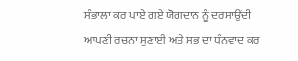ਸੰਭਾਲਾ ਕਰ ਪਾਏ ਗਏ ਯੋਗਦਾਨ ਨੂੰ ਦਰਸਾਉਂਦੀ ਆਪਣੀ ਰਚਨਾ ਸੁਣਾਈ ਅਤੇ ਸਭ ਦਾ ਧੰਨਵਾਦ ਕਰ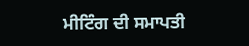ਮੀਟਿੰਗ ਦੀ ਸਮਾਪਤੀ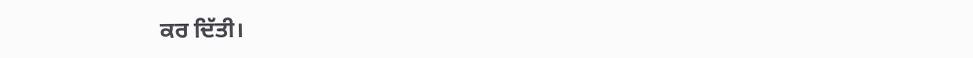ਕਰ ਦਿੱਤੀ।